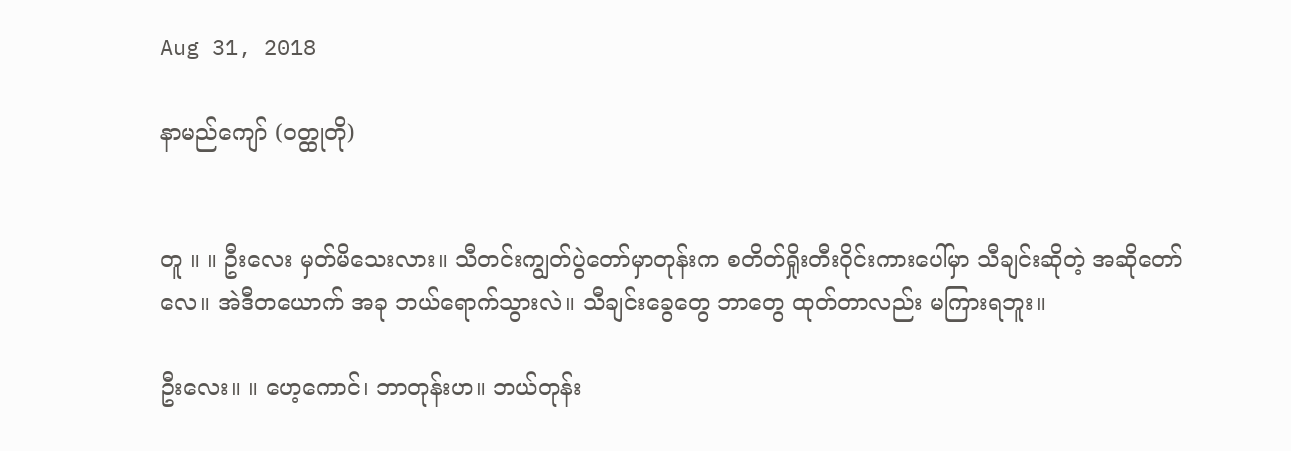Aug 31, 2018

နာမည်ကျော် (ဝတ္ထုတို)


တူ ။ ။ ဦးလေး မှတ်မိသေးလား။ သီတင်းကျွတ်ပွဲတော်မှာတုန်းက စတိတ်ရှိုးတီးဝိုင်းကားပေါ်မှာ သီချင်းဆိုတဲ့ အဆိုတော်လေ။ အဲဒီတယောက် အခု ဘယ်ရောက်သွားလဲ။ သီချင်းခွေတွေ ဘာတွေ ထုတ်တာလည်း မကြားရဘူး။

ဦးလေး။ ။ ဟေ့ကောင်၊ ဘာတုန်းဟ။ ဘယ်တုန်း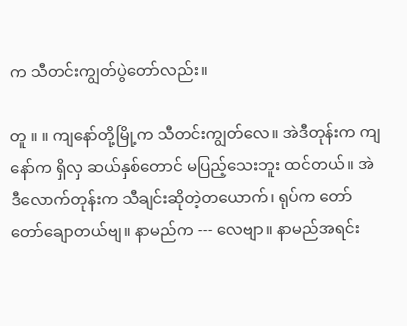က သီတင်းကျွတ်ပွဲတော်လည်း။

တူ ။ ။ ကျနော်တို့မြို့က သီတင်းကျွတ်လေ။ အဲဒီတုန်းက ကျနော်က ရှိလှ ဆယ်နှစ်တောင် မပြည့်သေးဘူး ထင်တယ်။ အဲဒီလောက်တုန်းက သီချင်းဆိုတဲ့တယောက်၊ ရုပ်က တော်တော်ချောတယ်ဗျ။ နာမည်က --- လေဗျာ။ နာမည်အရင်း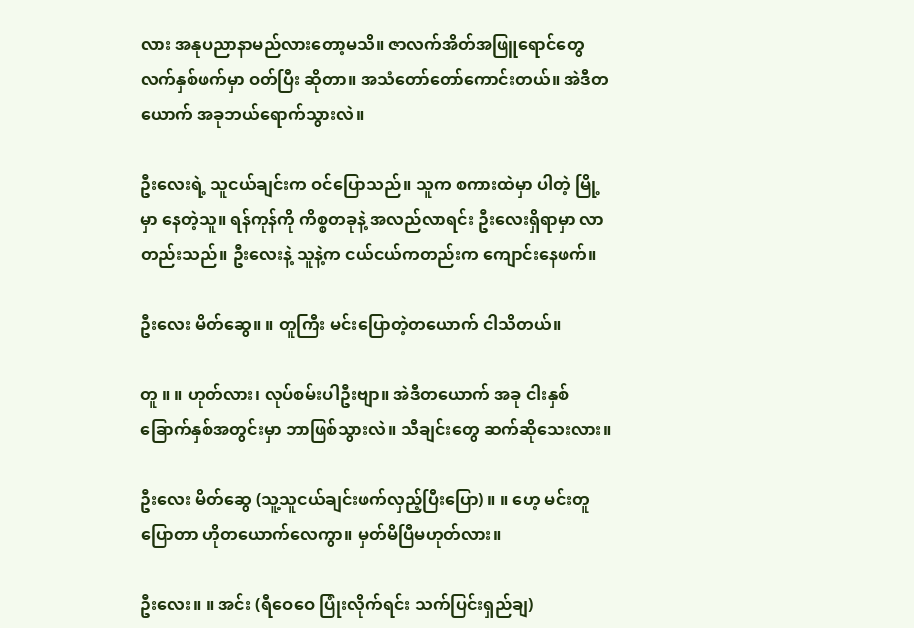လား အနုပညာနာမည်လားတော့မသိ။ ဇာလက်အိတ်အဖြူရောင်တွေ လက်နှစ်ဖက်မှာ ဝတ်ပြီး ဆိုတာ။ အသံတော်တော်ကောင်းတယ်။ အဲဒီတယောက် အခုဘယ်ရောက်သွားလဲ။

ဦးလေးရဲ့ သူငယ်ချင်းက ဝင်ပြောသည်။ သူက စကားထဲမှာ ပါတဲ့ မြို့မှာ နေတဲ့သူ။ ရန်ကုန်ကို ကိစ္စတခုနဲ့ အလည်လာရင်း ဦးလေးရှိရာမှာ လာတည်းသည်။ ဦးလေးနဲ့ သူနဲ့က ငယ်ငယ်ကတည်းက ကျောင်းနေဖက်။

ဦးလေး မိတ်ဆွေ။ ။ တူကြီး မင်းပြောတဲ့တယောက် ငါသိတယ်။

တူ ။ ။ ဟုတ်လား၊ လုပ်စမ်းပါဦးဗျာ။ အဲဒီတယောက် အခု ငါးနှစ်ခြောက်နှစ်အတွင်းမှာ ဘာဖြစ်သွားလဲ။ သီချင်းတွေ ဆက်ဆိုသေးလား။

ဦးလေး မိတ်ဆွေ (သူ့သူငယ်ချင်းဖက်လှည့်ပြီးပြော) ။ ။ ဟေ့ မင်းတူပြောတာ ဟိုတယောက်လေကွာ။ မှတ်မိပြီမဟုတ်လား။

ဦးလေး။ ။ အင်း (ရီဝေဝေ ပြုံးလိုက်ရင်း သက်ပြင်းရှည်ချ)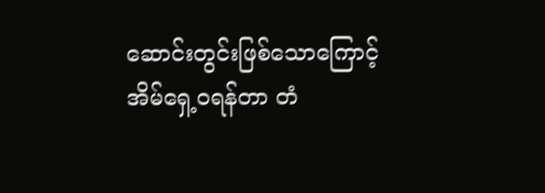ဆောင်းတွင်းဖြစ်သောကြောင့် အိမ်ရှေ့ဝရန်တာ တံ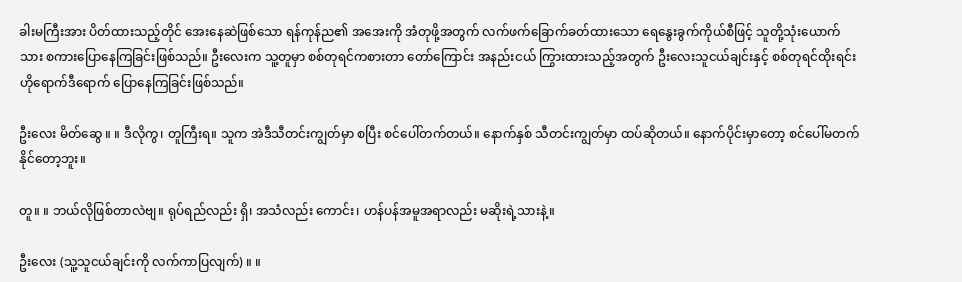ခါးမကြီးအား ပိတ်ထားသည့်တိုင် အေးနေဆဲဖြစ်သော ရန်ကုန်ည၏ အအေးကို အံတုဖို့အတွက် လက်ဖက်ခြောက်ခတ်ထားသော ရေနွေးခွက်ကိုယ်စီဖြင့် သူတို့သုံးယောက်သား စကားပြောနေကြခြင်းဖြစ်သည်။ ဦးလေးက သူ့တူမှာ စစ်တုရင်ကစားတာ တော်ကြောင်း အနည်းငယ် ကြွားထားသည့်အတွက် ဦးလေးသူငယ်ချင်းနှင့် စစ်တုရင်ထိုးရင်း ဟိုရောက်ဒီရောက် ပြောနေကြခြင်းဖြစ်သည်။

ဦးလေး မိတ်ဆွေ ။ ။ ဒီလိုကွ၊ တူကြီးရ။ သူက အဲဒီသီတင်းကျွတ်မှာ စပြီး စင်ပေါ်တက်တယ်။ နောက်နှစ် သီတင်းကျွတ်မှာ ထပ်ဆိုတယ်။ နောက်ပိုင်းမှာတော့ စင်ပေါ်မတက်နိုင်တော့ဘူး။

တူ။ ။ ဘယ်လိုဖြစ်တာလဲဗျ။ ရုပ်ရည်လည်း ရှိ၊ အသံလည်း ကောင်း၊ ဟန်ပန်အမူအရာလည်း မဆိုးရဲ့သားနဲ့။

ဦးလေး (သူ့သူငယ်ချင်းကို လက်ကာပြလျက်) ။ ။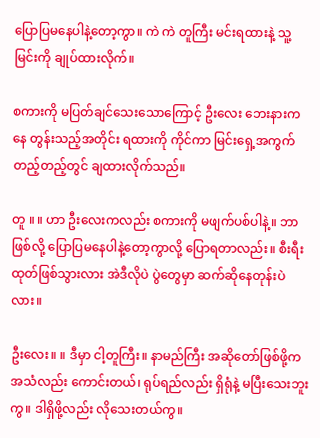ပြောပြမနေပါနဲ့တော့ကွာ။ ကဲ ကဲ တူကြီး မင်းရထားနဲ့ သူ့မြင်းကို ချုပ်ထားလိုက်။

စကားကို မပြတ်ချင်သေးသောကြောင့် ဦးလေး ဘေးနားကနေ တွန်းသည့်အတိုင်း ရထားကို ကိုင်ကာ မြင်းရှေ့အကွက်တည့်တည့်တွင် ချထားလိုက်သည်။

တူ ။ ။ ဟာ ဦးလေးကလည်း စကားကို မဖျက်ပစ်ပါနဲ့။ ဘာဖြစ်လို့ ပြောပြမနေပါနဲ့တော့ကွာလို့ ပြောရတာလည်း။ စီးရီးထုတ်ဖြစ်သွားလား အဲဒီလိုပဲ ပွဲတွေမှာ ဆက်ဆိုနေတုန်းပဲလား။

ဦးလေး။ ။ ဒီမှာ ငါ့တူကြီး။ နာမည်ကြီး အဆိုတော်ဖြစ်ဖို့က အသံလည်း ကောင်းတယ်၊ ရုပ်ရည်လည်း ရှိရုံနဲ့ မပြီးသေးဘူးကွ။ ဒါရှိဖို့လည်း လိုသေးတယ်ကွ။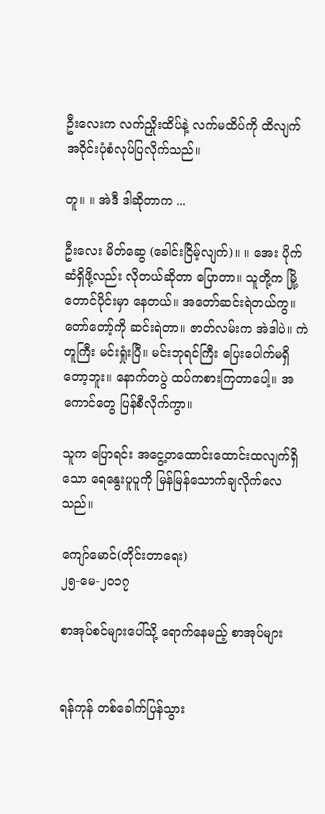ဦးလေးက လက်ညှိုးထိပ်နဲ့ လက်မထိပ်ကို ထိလျက် အဝိုင်းပုံစံလုပ်ပြလိုက်သည်။

တူ။ ။ အဲဒီ ဒါဆိုတာက ...

ဦးလေး မိတ်ဆွေ (ခေါင်းငြိမ့်လျက်)။ ။ အေး ပိုက်ဆံရှိဖို့လည်း လိုတယ်ဆိုတာ ပြောတာ။ သူတို့က မြို့တောင်ပိုင်းမှာ နေတယ်။ အတော်ဆင်းရဲတယ်ကွ။ တော်တော့်ကို ဆင်းရဲတာ။ ဇာတ်လမ်းက အဲဒါပဲ။ ကဲ တူကြီး မင်းရှုံးပြီ။ မင်းဘုရင်ကြီး ပြေးပေါက်မရှိတော့ဘူး။ နောက်တပွဲ ထပ်ကစားကြတာပေါ့။ အကောင်တွေ ပြန်စီလိုက်ကွာ။

သူက ပြောရင်း အငွေ့တထောင်းထောင်းထလျက်ရှိသော ရေနွေးပူပူကို မြန်မြန်သောက်ချလိုက်လေသည်။

ကျော်မောင်(တိုင်းတာရေး)
၂၅-မေ-၂၀၁၇

စာအုပ်စင်များပေါ်သို့ ရောက်နေမည့် စာအုပ်များ


ရန်ကုန် တစ်ခေါက်ပြန်သွား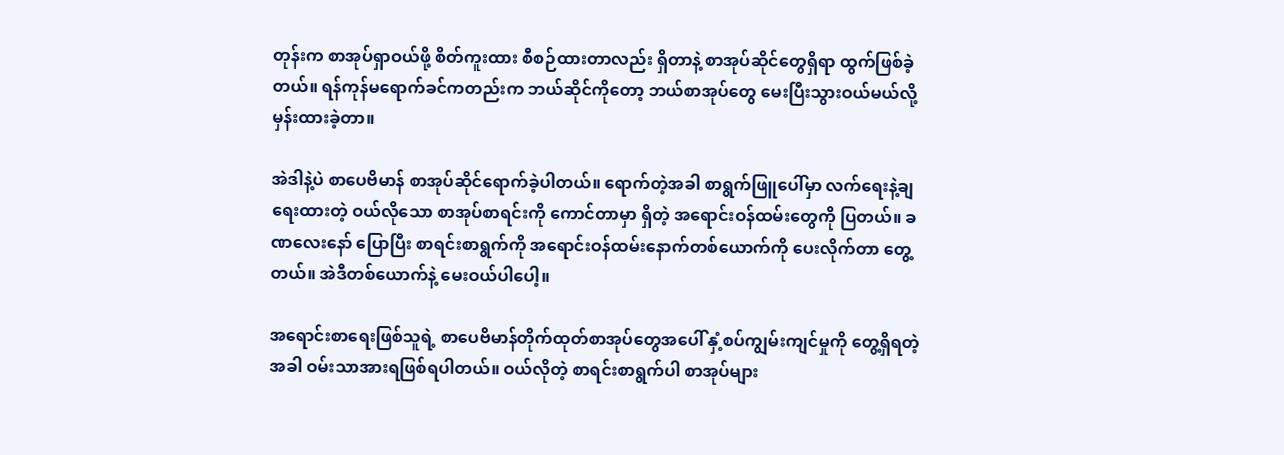တုန်းက စာအုပ်ရှာဝယ်ဖို့ စိတ်ကူးထား စီစဉ်ထားတာလည်း ရှိတာနဲ့ စာအုပ်ဆိုင်တွေရှိရာ ထွက်ဖြစ်ခဲ့တယ်။ ရန်ကုန်မရောက်ခင်ကတည်းက ဘယ်ဆိုင်ကိုတော့ ဘယ်စာအုပ်တွေ မေးပြီးသွားဝယ်မယ်လို့ မှန်းထားခဲ့တာ။

အဲဒါနဲ့ပဲ စာပေဗိမာန် စာအုပ်ဆိုင်ရောက်ခဲ့ပါတယ်။ ရောက်တဲ့အခါ စာရွက်ဖြူပေါ်မှာ လက်ရေးနဲ့ချရေးထားတဲ့ ဝယ်လိုသော စာအုပ်စာရင်းကို ကောင်တာမှာ ရှိတဲ့ အရောင်းဝန်ထမ်းတွေကို ပြတယ်။ ခဏလေးနော် ပြောပြီး စာရင်းစာရွက်ကို အရောင်းဝန်ထမ်းနောက်တစ်ယောက်ကို ပေးလိုက်တာ တွေ့တယ်။ အဲဒီတစ်ယောက်နဲ့ မေးဝယ်ပါပေါ့။

အရောင်းစာရေးဖြစ်သူရဲ့ စာပေဗိမာန်တိုက်ထုတ်စာအုပ်တွေအပေါ် နှံ့စပ်ကျွမ်းကျင်မှုကို တွေ့ရှိရတဲ့အခါ ဝမ်းသာအားရဖြစ်ရပါတယ်။ ဝယ်လိုတဲ့ စာရင်းစာရွက်ပါ စာအုပ်များ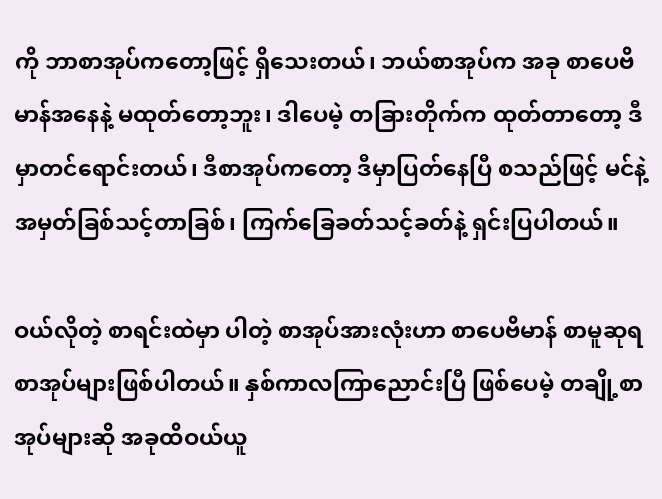ကို ဘာစာအုပ်ကတော့ဖြင့် ရှိသေးတယ်၊ ဘယ်စာအုပ်က အခု စာပေဗိမာန်အနေနဲ့ မထုတ်တော့ဘူး၊ ဒါပေမဲ့ တခြားတိုက်က ထုတ်တာတော့ ဒီမှာတင်ရောင်းတယ်၊ ဒီစာအုပ်ကတော့ ဒီမှာပြတ်နေပြီ စသည်ဖြင့် မင်နဲ့ အမှတ်ခြစ်သင့်တာခြစ်၊ ကြက်ခြေခတ်သင့်ခတ်နဲ့ ရှင်းပြပါတယ်။

ဝယ်လိုတဲ့ စာရင်းထဲမှာ ပါတဲ့ စာအုပ်အားလုံးဟာ စာပေဗိမာန် စာမူဆုရ စာအုပ်များဖြစ်ပါတယ်။ နှစ်ကာလကြာညောင်းပြီ ဖြစ်ပေမဲ့ တချို့စာအုပ်များဆို အခုထိဝယ်ယူ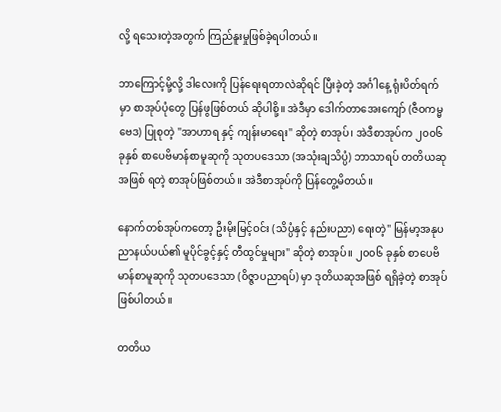လို့ ရသေးတဲ့အတွက် ကြည်နူးမှုဖြစ်ခဲ့ရပါတယ်။

ဘာကြောင့်မို့လို့ ဒါလေးကို ပြန်ရေးရတာလဲဆိုရင် ပြီးခဲ့တဲ့ အင်္ဂါနေ့ ရုံးပိတ်ရက်မှာ စာအုပ်ပုံတွေ ပြန်ဖွဖြစ်တယ် ဆိုပါစို့။ အဲဒီမှာ ဒေါက်တာအေးကျော် (ဇီဝကမ္မဗေဒ) ပြုစုတဲ့ "အာဟာရ နှင့် ကျန်းမာရေး" ဆိုတဲ့ စာအုပ်၊ အဲဒီစာအုပ်က ၂၀၀၆ ခုနှစ် စာပေဗိမာန်စာမူဆုကို သုတပဒေသာ (အသုံးချသိပ္ပံ) ဘာသာရပ် တတိယဆုအဖြစ် ရတဲ့ စာအုပ်ဖြစ်တယ်။ အဲဒီစာအုပ်ကို ပြန်တွေ့မိတယ်။

နောက်တစ်အုပ်ကတော့ ဦးမိုးမြင့်ဝင်း (သိပ္ပံနှင့် နည်းပညာ) ရေးတဲ့" မြန်မာ့အနုပညာနယ်ပယ်၏ မူပိုင်ခွင့်နှင့် တီထွင်မှုများ" ဆိုတဲ့ စာအုပ်။ ၂၀၀၆ ခုနှစ် စာပေဗိမာန်စာမူဆုကို သုတပဒေသာ (၀ိဇ္ဇာပညာရပ်) မှာ ဒုတိယဆုအဖြစ် ရရှိခဲ့တဲ့ စာအုပ်ဖြစ်ပါတယ်။

တတိယ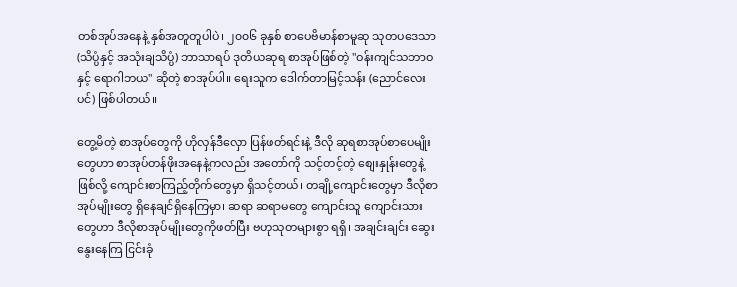တစ်အုပ်အနေနဲ့ နှစ်အတူတူပါပဲ၊ ၂၀၀၆ ခုနှစ် စာပေဗိမာန်စာမူဆု သုတပဒေသာ (သိပ္ပံနှင့် အသုံးချသိပ္ပံ) ဘာသာရပ် ဒုတိယဆုရ စာအုပ်ဖြစ်တဲ့ "ဝန်းကျင်သဘာဝနှင့် ရောဂါဘယ" ဆိုတဲ့ စာအုပ်ပါ။ ရေးသူက ဒေါက်တာမြင့်သန်း (ညောင်လေးပင်) ဖြစ်ပါတယ်။

တွေ့မိတဲ့ စာအုပ်တွေကို ဟိုလှန်ဒီလှော ပြန်ဖတ်ရင်းနဲ့ ဒီလို ဆုရစာအုပ်စာပေမျိုးတွေဟာ စာအုပ်တန်ဖိုးအနေနဲ့ကလည်း အတော်ကို သင့်တင့်တဲ့ စျေးနှုန်းတွေနဲ့ ဖြစ်လို့ ကျောင်းစာကြည့်တိုက်တွေမှာ ရှိသင့်တယ်၊ တချို့ကျောင်းတွေမှာ ဒီလိုစာအုပ်မျိုးတွေ ရှိနေချင်ရှိနေကြမှာ၊ ဆရာ ဆရာမတွေ ကျောင်းသူ ကျောင်းသားတွေဟာ ဒီလိုစာအုပ်မျိုးတွေကိုဖတ်ပြီး ဗဟုသုတများစွာ ရရှိ၊ အချင်းချင်း ဆွေးနွေးနေကြ ငြင်းခုံ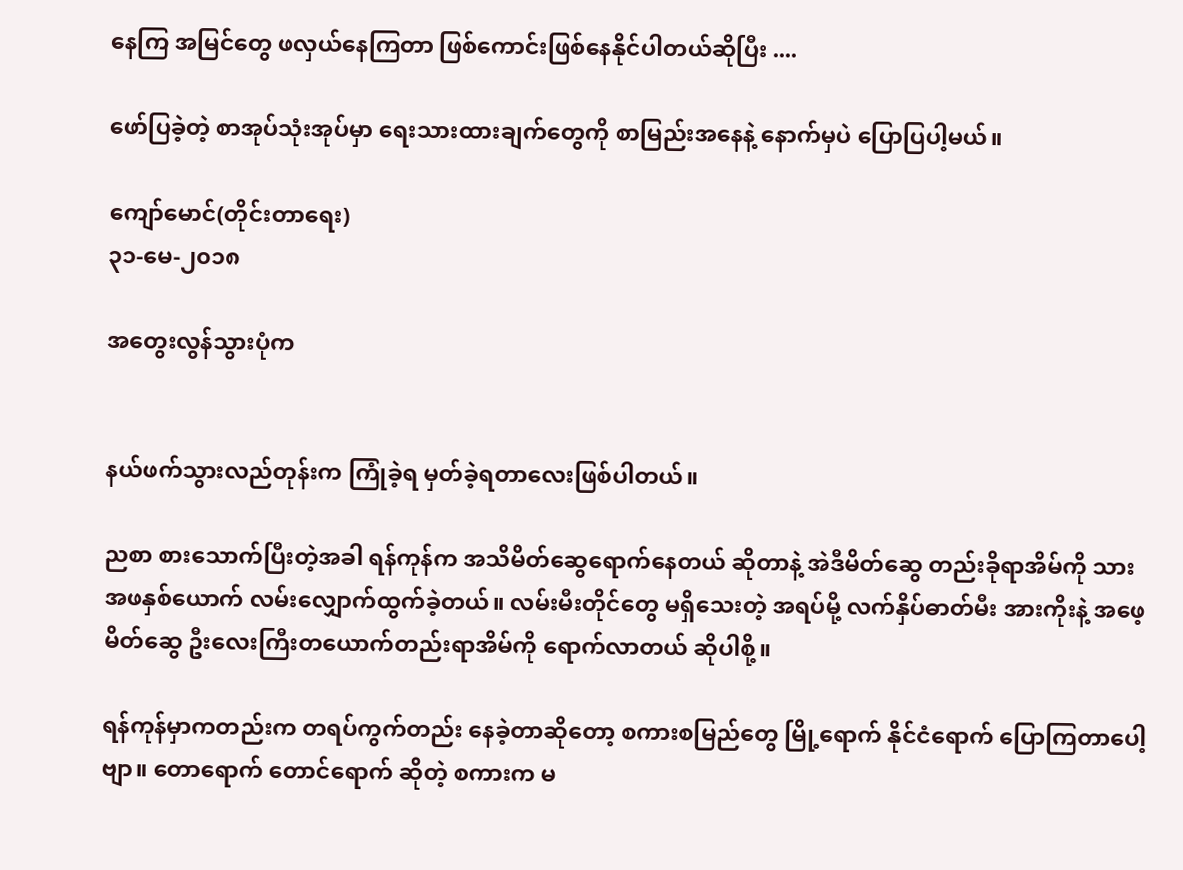နေကြ အမြင်တွေ ဖလှယ်နေကြတာ ဖြစ်ကောင်းဖြစ်နေနိုင်ပါတယ်ဆိုပြီး ....

ဖော်ပြခဲ့တဲ့ စာအုပ်သုံးအုပ်မှာ ရေးသားထားချက်တွေကို စာမြည်းအနေနဲ့ နောက်မှပဲ ပြောပြပါ့မယ်။

ကျော်မောင်(တိုင်းတာရေး)
၃၁-မေ-၂၀၁၈

အတွေးလွန်သွားပုံက


နယ်ဖက်သွားလည်တုန်းက ကြုံခဲ့ရ မှတ်ခဲ့ရတာလေးဖြစ်ပါတယ်။

ညစာ စားသောက်ပြီးတဲ့အခါ ရန်ကုန်က အသိမိတ်ဆွေရောက်နေတယ် ဆိုတာနဲ့ အဲဒီမိတ်ဆွေ တည်းခိုရာအိမ်ကို သားအဖနှစ်ယောက် လမ်းလျှောက်ထွက်ခဲ့တယ်။ လမ်းမီးတိုင်တွေ မရှိသေးတဲ့ အရပ်မို့ လက်နှိပ်ဓာတ်မီး အားကိုးနဲ့ အဖေ့မိတ်ဆွေ ဦးလေးကြီးတယောက်တည်းရာအိမ်ကို ရောက်လာတယ် ဆိုပါစို့။

ရန်ကုန်မှာကတည်းက တရပ်ကွက်တည်း နေခဲ့တာဆိုတော့ စကားစမြည်တွေ မြို့ရောက် နိုင်ငံရောက် ပြောကြတာပေါ့ဗျာ။ တောရောက် တောင်ရောက် ဆိုတဲ့ စကားက မ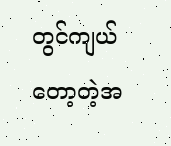တွင်ကျယ်တော့တဲ့အ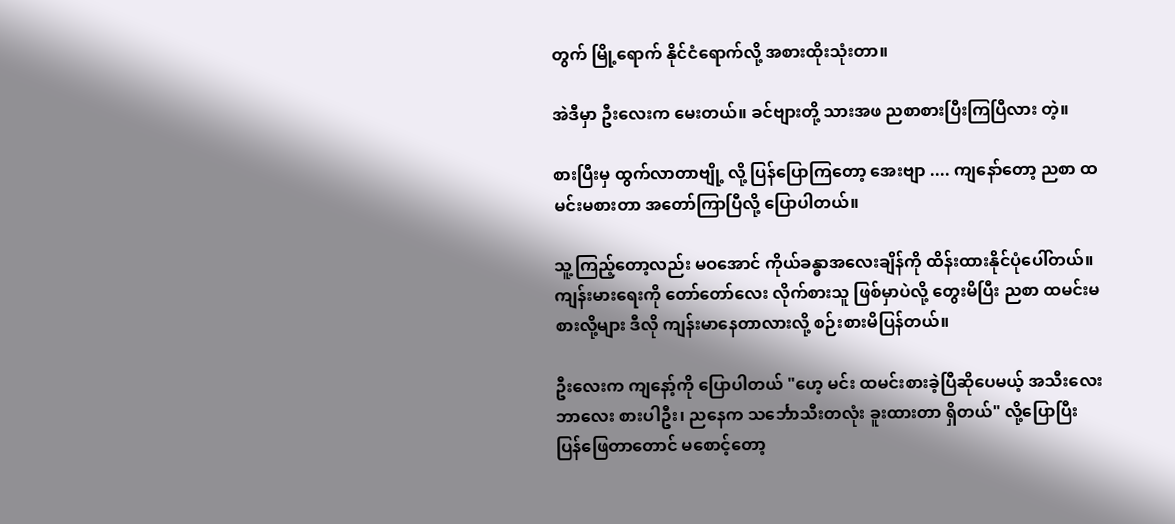တွက် မြို့ရောက် နိုင်ငံရောက်လို့ အစားထိုးသုံးတာ။

အဲဒီမှာ ဦးလေးက မေးတယ်။ ခင်ဗျားတို့ သားအဖ ညစာစားပြီးကြပြီလား တဲ့။

စားပြီးမှ ထွက်လာတာဗျို့ လို့ ပြန်ပြောကြတော့ အေးဗျာ .... ကျနော်တော့ ညစာ ထမင်းမစားတာ အတော်ကြာပြီလို့ ပြောပါတယ်။

သူ့ကြည့်တော့လည်း မဝအောင် ကိုယ်ခန္ဓာအလေးချိန်ကို ထိန်းထားနိုင်ပုံပေါ်တယ်။ ကျန်းမားရေးကို တော်တော်လေး လိုက်စားသူ ဖြစ်မှာပဲလို့ တွေးမိပြီး ညစာ ထမင်းမစားလို့များ ဒီလို ကျန်းမာနေတာလားလို့ စဉ်းစားမိပြန်တယ်။

ဦးလေးက ကျနော့်ကို ပြောပါတယ် "ဟေ့ မင်း ထမင်းစားခဲ့ပြီဆိုပေမယ့် အသီးလေး ဘာလေး စားပါဦး၊ ညနေက သင်္ဘောသီးတလုံး ခူးထားတာ ရှိတယ်" လို့ပြောပြီး ပြန်ဖြေတာတောင် မစောင့်တော့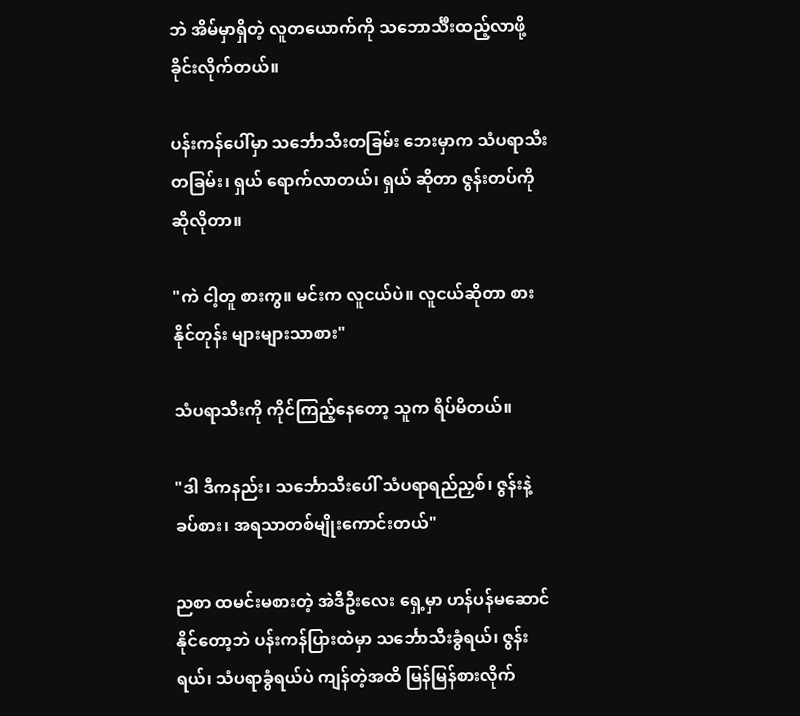ဘဲ အိမ်မှာရှိတဲ့ လူတယောက်ကို သဘောင်္သီးထည့်လာဖို့ ခိုင်းလိုက်တယ်။

ပန်းကန်ပေါ်မှာ သင်္ဘောသီးတခြမ်း ဘေးမှာက သံပရာသီး တခြမ်း၊ ရှယ် ရောက်လာတယ်၊ ရှယ် ဆိုတာ ဇွန်းတပ်ကို ဆိုလိုတာ။

"ကဲ ငါ့တူ စားကွ။ မင်းက လူငယ်ပဲ။ လူငယ်ဆိုတာ စားနိုင်တုန်း များများသာစား"

သံပရာသီးကို ကိုင်ကြည့်နေတော့ သူက ရိပ်မိတယ်။

"ဒါ ဒီကနည်း၊ သင်္ဘောသီးပေါ် သံပရာရည်ညှစ်၊ ဇွန်းနဲ့ ခပ်စား၊ အရသာတစ်မျိုးကောင်းတယ်"

ညစာ ထမင်းမစားတဲ့ အဲဒီဦးလေး ရှေ့မှာ ဟန်ပန်မဆောင်နိုင်တော့ဘဲ ပန်းကန်ပြားထဲမှာ သင်္ဘောသီးခွံရယ်၊ ဇွန်းရယ်၊ သံပရာခွံရယ်ပဲ ကျန်တဲ့အထိ မြန်မြန်စားလိုက်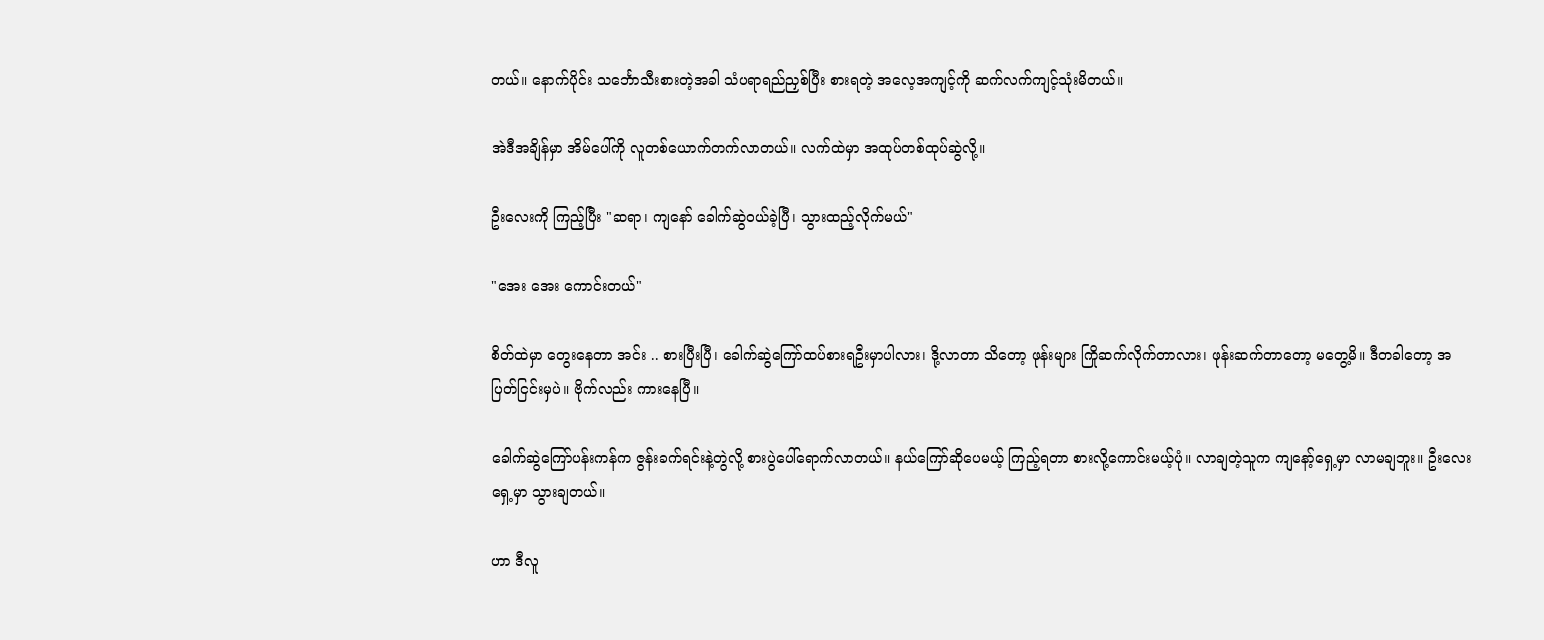တယ်။ နောက်ပိုင်း သင်္ဘောသီးစားတဲ့အခါ သံပရာရည်ညှစ်ပြီး စားရတဲ့ အလေ့အကျင့်ကို ဆက်လက်ကျင့်သုံးမိတယ်။

အဲဒီအချိန်မှာ အိမ်ပေါ်ကို လူတစ်ယောက်တက်လာတယ်။ လက်ထဲမှာ အထုပ်တစ်ထုပ်ဆွဲလို့။

ဦးလေးကို ကြည့်ပြီး "ဆရာ၊ ကျနော် ခေါက်ဆွဲဝယ်ခဲ့ပြီ၊ သွားထည့်လိုက်မယ်"

"အေး အေး ကောင်းတယ်"

စိတ်ထဲမှာ တွေးနေတာ အင်း .. စားပြီးပြီ၊ ခေါက်ဆွဲကြော်ထပ်စားရဦးမှာပါလား၊ ဒို့လာတာ သိတော့ ဖုန်းများ ကြိုဆက်လိုက်တာလား၊ ဖုန်းဆက်တာတော့ မတွေ့မိ။ ဒီတခါတော့ အပြတ်ငြင်းမှပဲ။ ဗိုက်လည်း ကားနေပြီ။

ခေါက်ဆွဲကြော်ပန်းကန်က ဇွန်းခက်ရင်းနဲ့တွဲလို့ စားပွဲပေါ်ရောက်လာတယ်။ နယ်ကြော်ဆိုပေမယ့် ကြည့်ရတာ စားလို့ကောင်းမယ့်ပုံ။ လာချတဲ့သူက ကျနော့်ရှေ့မှာ လာမချဘူး။ ဦးလေးရှေ့မှာ သွားချတယ်။

ဟာ ဒီလူ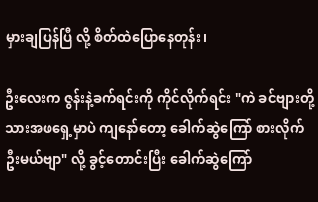မှားချပြန်ပြီ လို့ စိတ်ထဲပြောနေတုန်း၊

ဦးလေးက ဇွန်းနဲ့ခက်ရင်းကို ကိုင်လိုက်ရင်း "ကဲ ခင်ဗျားတို့သားအဖရှေ့မှာပဲ ကျနော်တော့ ခေါက်ဆွဲကြော် စားလိုက်ဦးမယ်ဗျာ" လို့ ခွင့်တောင်းပြီး ခေါက်ဆွဲကြော်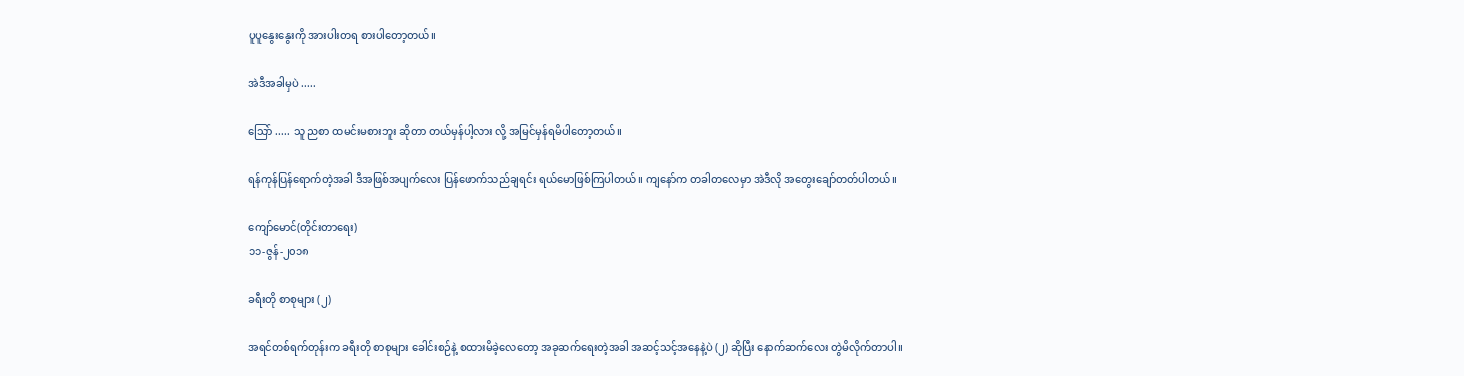ပူပူနွေးနွေးကို အားပါးတရ စားပါတော့တယ်။

အဲဒီအခါမှပဲ .....

သြော် ..... သူ ညစာ ထမင်းမစားဘူး ဆိုတာ တယ်မှန်ပါ့လား လို့ အမြင်မှန်ရမိပါတော့တယ်။

ရန်ကုန်ပြန်ရောက်တဲ့အခါ ဒီအဖြစ်အပျက်လေး ပြန်ဖောက်သည်ချရင်း ရယ်မောဖြစ်ကြပါတယ်။ ကျနော်က တခါတလေမှာ အဲဒီလို အတွေးချော်တတ်ပါတယ်။

ကျော်မောင်(တိုင်းတာရေး)
၁၁-ဇွန်-၂၀၁၈

ခရီးတို စာစုများ (၂)

အရင်တစ်ရက်တုန်းက ခရီးတို စာစုများ ခေါင်းစဉ်နဲ့ စထားမိခဲ့လေတော့ အခုဆက်ရေးတဲ့အခါ အဆင့်သင့်အနေနဲ့ပဲ (၂) ဆိုပြီး နောက်ဆက်လေး တွဲမိလိုက်တာပါ။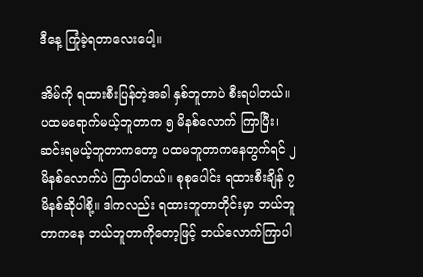ဒီနေ့ ကြုံခဲ့ရတာလေးပေါ့။

အိမ်ကို ရထားစီးပြန်တဲ့အခါ နှစ်ဘူတာပဲ စီးရပါတယ်။ ပထမရောက်မယ့်ဘူတာက ၅ မိနစ်လောက် ကြာပြီး၊ ဆင်းရမယ့်ဘူတာကတော့ ပထမဘူတာကနေတွက်ရင် ၂ မိနစ်လောက်ပဲ ကြာပါတယ်။ စုစုပေါင်း ရထားစီးချိန် ၇ မိနစ်ဆိုပါစို့။ ဒါကလည်း ရထားဘူတာတိုင်းမှာ ဘယ်ဘူတာကနေ ဘယ်ဘူတာကိုတော့ဖြင့် ဘယ်လောက်ကြာပါ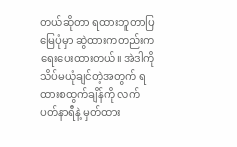တယ်ဆိုတာ ရထားဘူတာပြမြေပုံမှာ ဆွဲထားကတည်းက ရေးပေးထားတယ်။ အဲဒါကို သိပ်မယုံချင်တဲ့အတွက် ရထားစထွက်ချိန်ကို လက်ပတ်နာရီနဲ့ မှတ်ထား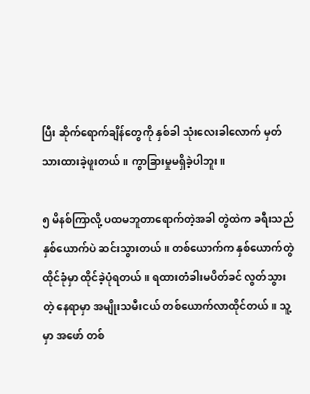ပြီး ဆိုက်ရောက်ချိန်တွေကို နှစ်ခါ သုံးလေးခါလောက် မှတ်သားထားခဲ့ဖူးတယ်။ ကွာခြားမှုမရှိခဲ့ပါဘူး။

၅ မိနစ်ကြာလို့ ပထမဘူတာရောက်တဲ့အခါ တွဲထဲက ခရီးသည် နှစ်ယောက်ပဲ ဆင်းသွားတယ်။ တစ်ယောက်က နှစ်ယောက်တွဲထိုင်ခုံမှာ ထိုင်ခဲ့ပုံရတယ်။ ရထားတံခါးမပိတ်ခင် လွတ်သွားတဲ့ နေရာမှာ အမျိုးသမီးငယ် တစ်ယောက်လာထိုင်တယ်။ သူ့မှာ အဖော် တစ်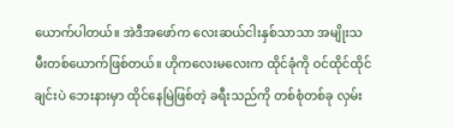ယောက်ပါတယ်။ အဲဒီအဖော်က လေးဆယ်ငါးနှစ်သာသာ အမျိုးသမီးတစ်ယောက်ဖြစ်တယ်။ ဟိုကလေးမလေးက ထိုင်ခုံကို ဝင်ထိုင်ထိုင်ချင်းပဲ ဘေးနားမှာ ထိုင်နေမြဲဖြစ်တဲ့ ခရီးသည်ကို တစ်စုံတစ်ခု လှမ်း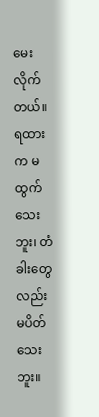မေးလိုက်တယ်။ ရထားက မထွက်သေးဘူး၊ တံခါးတွေလည်း မပိတ်သေးဘူး။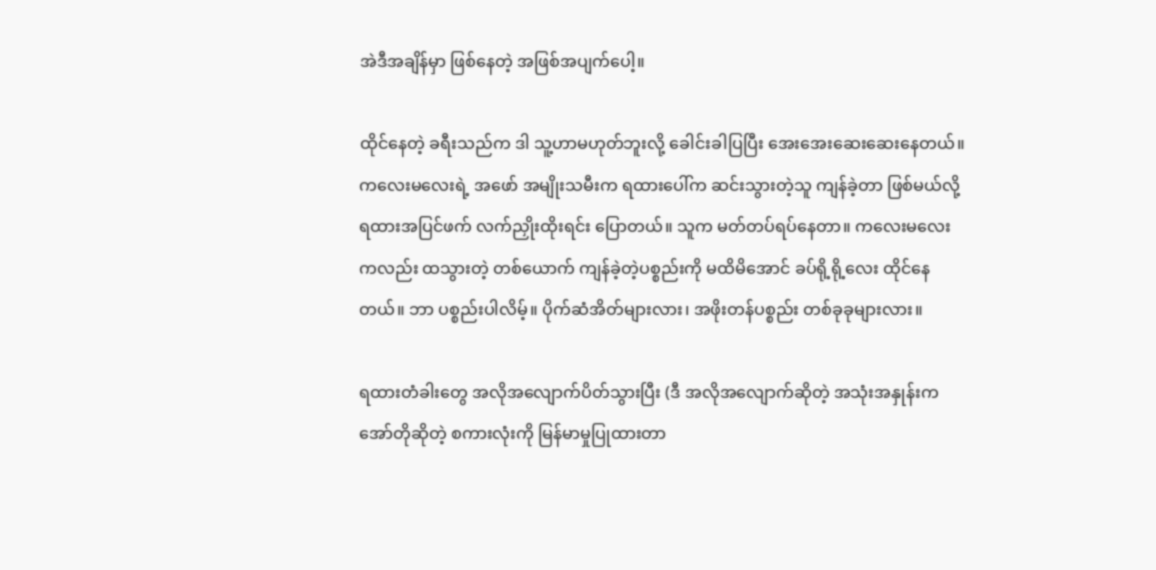အဲဒီအချိန်မှာ ဖြစ်နေတဲ့ အဖြစ်အပျက်ပေါ့။

ထိုင်နေတဲ့ ခရီးသည်က ဒါ သူ့ဟာမဟုတ်ဘူးလို့ ခေါင်းခါပြပြီး အေးအေးဆေးဆေးနေတယ်။ ကလေးမလေးရဲ့ အဖော် အမျိုးသမီးက ရထားပေါ်က ဆင်းသွားတဲ့သူ ကျန်ခဲ့တာ ဖြစ်မယ်လို့ ရထားအပြင်ဖက် လက်ညှိုးထိုးရင်း ပြောတယ်။ သူက မတ်တပ်ရပ်နေတာ။ ကလေးမလေးကလည်း ထသွားတဲ့ တစ်ယောက် ကျန်ခဲ့တဲ့ပစ္စည်းကို မထိမိအောင် ခပ်ရို့ရို့လေး ထိုင်နေတယ်။ ဘာ ပစ္စည်းပါလိမ့်။ ပိုက်ဆံအိတ်များလား၊ အဖိုးတန်ပစ္စည်း တစ်ခုခုများလား။

ရထားတံခါးတွေ အလိုအလျောက်ပိတ်သွားပြီး (ဒီ အလိုအလျောက်ဆိုတဲ့ အသုံးအနှုန်းက အော်တိုဆိုတဲ့ စကားလုံးကို မြန်မာမှုပြုထားတာ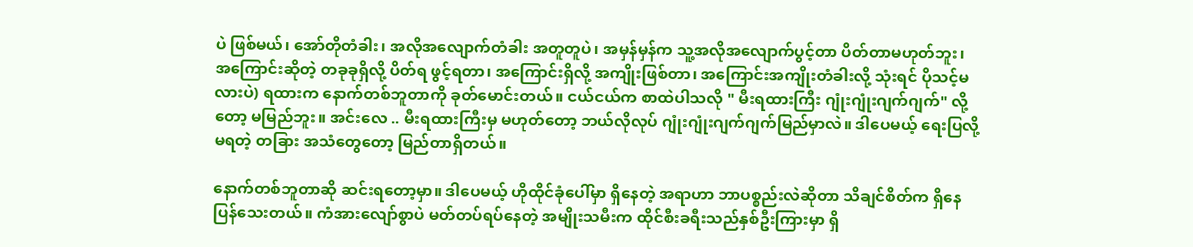ပဲ ဖြစ်မယ်၊ အော်တိုတံခါး၊ အလိုအလျောက်တံခါး အတူတူပဲ၊ အမှန်မှန်က သူ့အလိုအလျောက်ပွင့်တာ ပိတ်တာမဟုတ်ဘူး၊ အကြောင်းဆိုတဲ့ တခုခုရှိလို့ ပိတ်ရ ဖွင့်ရတာ၊ အကြောင်းရှိလို့ အကျိုးဖြစ်တာ၊ အကြောင်းအကျိုးတံခါးလို့ သုံးရင် ပိုသင့်မလားပဲ) ရထားက နောက်တစ်ဘူတာကို ခုတ်မောင်းတယ်။ ငယ်ငယ်က စာထဲပါသလို " မီးရထားကြီး ဂျုံးဂျုံးဂျက်ဂျက်" လို့တော့ မမြည်ဘူး။ အင်းလေ .. မီးရထားကြီးမှ မဟုတ်တော့ ဘယ်လိုလုပ် ဂျုံးဂျုံးဂျက်ဂျက်မြည်မှာလဲ။ ဒါပေမယ့် ရေးပြလို့ မရတဲ့ တခြား အသံတွေတော့ မြည်တာရှိတယ်။

နောက်တစ်ဘူတာဆို ဆင်းရတော့မှာ။ ဒါပေမယ့် ဟိုထိုင်ခုံပေါ်မှာ ရှိနေတဲ့ အရာဟာ ဘာပစ္စည်းလဲဆိုတာ သိချင်စိတ်က ရှိနေပြန်သေးတယ်။ ကံအားလျော်စွာပဲ မတ်တပ်ရပ်နေတဲ့ အမျိုးသမီးက ထိုင်စီးခရီးသည်နှစ်ဦးကြားမှာ ရှိ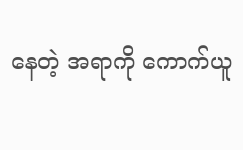နေတဲ့ အရာကို ကောက်ယူ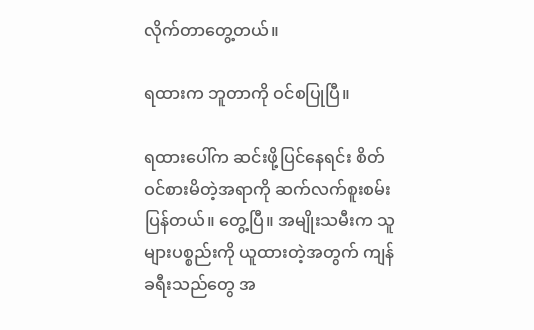လိုက်တာတွေ့တယ်။

ရထားက ဘူတာကို ဝင်စပြုပြီ။

ရထားပေါ်က ဆင်းဖို့ပြင်နေရင်း စိတ်ဝင်စားမိတဲ့အရာကို ဆက်လက်စူးစမ်းပြန်တယ်။ တွေ့ပြီ။ အမျိုးသမီးက သူများပစ္စည်းကို ယူထားတဲ့အတွက် ကျန်ခရီးသည်တွေ အ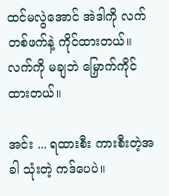ထင်မလွဲအောင် အဲဒါကို လက်တစ်ဖက်နဲ့ ကိုင်ထားတယ်။ လက်ကို မချဘဲ မြှောက်ကိုင်ထားတယ်။

အင်း ... ရထားစီး ကားစီးတဲ့အခါ သုံးတဲ့ ကဒ်ပေပဲ။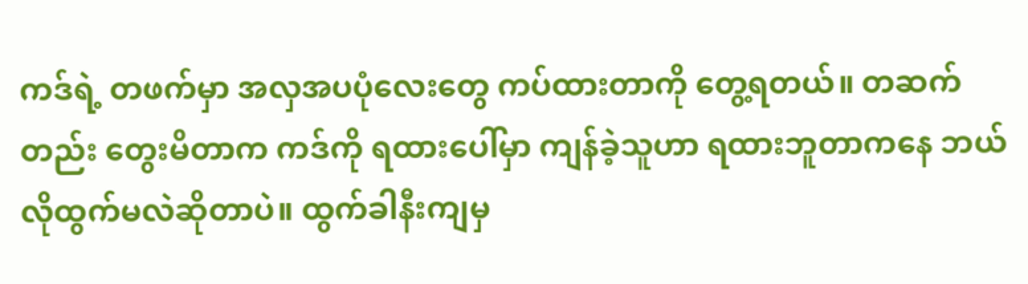ကဒ်ရဲ့ တဖက်မှာ အလှအပပုံလေးတွေ ကပ်ထားတာကို တွေ့ရတယ်။ တဆက်တည်း တွေးမိတာက ကဒ်ကို ရထားပေါ်မှာ ကျန်ခဲ့သူဟာ ရထားဘူတာကနေ ဘယ်လိုထွက်မလဲဆိုတာပဲ။ ထွက်ခါနီးကျမှ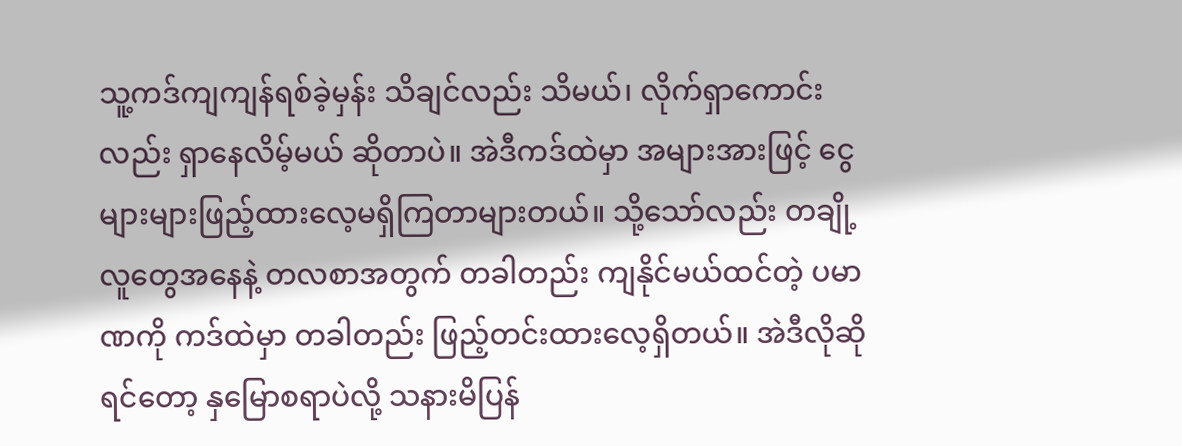သူ့ကဒ်ကျကျန်ရစ်ခဲ့မှန်း သိချင်လည်း သိမယ်၊ လိုက်ရှာကောင်းလည်း ရှာနေလိမ့်မယ် ဆိုတာပဲ။ အဲဒီကဒ်ထဲမှာ အများအားဖြင့် ငွေများများဖြည့်ထားလေ့မရှိကြတာများတယ်။ သို့သော်လည်း တချို့လူတွေအနေနဲ့ တလစာအတွက် တခါတည်း ကျနိုင်မယ်ထင်တဲ့ ပမာဏကို ကဒ်ထဲမှာ တခါတည်း ဖြည့်တင်းထားလေ့ရှိတယ်။ အဲဒီလိုဆိုရင်တော့ နှမြောစရာပဲလို့ သနားမိပြန်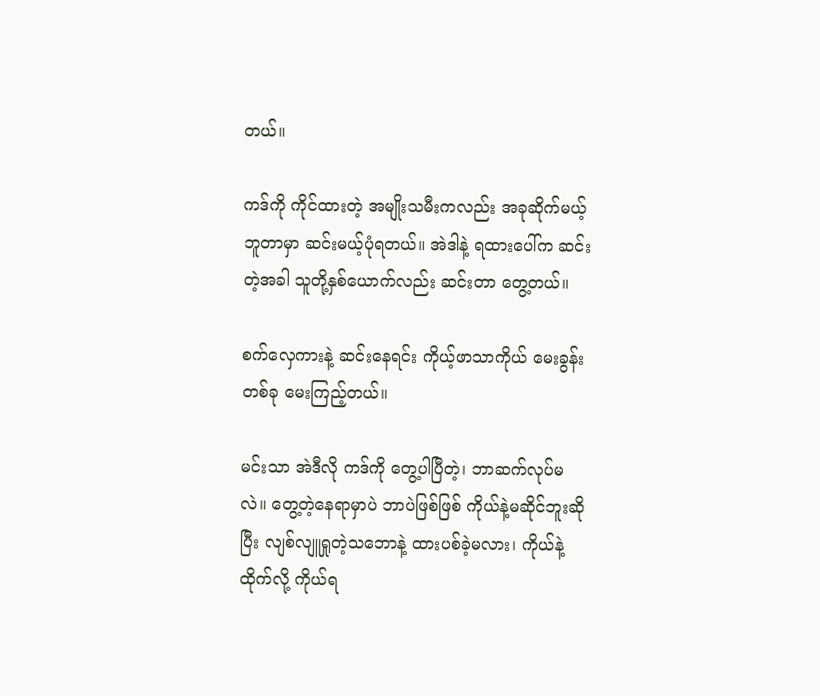တယ်။

ကဒ်ကို ကိုင်ထားတဲ့ အမျိုးသမီးကလည်း အခုဆိုက်မယ့် ဘူတာမှာ ဆင်းမယ့်ပုံရတယ်။ အဲဒါနဲ့ ရထားပေါ်က ဆင်းတဲ့အခါ သူတို့နှစ်ယောက်လည်း ဆင်းတာ တွေ့တယ်။

စက်လှေကားနဲ့ ဆင်းနေရင်း ကိုယ့်ဖာသာကိုယ် မေးခွန်းတစ်ခု မေးကြည့်တယ်။

မင်းသာ အဲဒီလို ကဒ်ကို တွေ့ပါပြီတဲ့၊ ဘာဆက်လုပ်မလဲ။ တွေ့တဲ့နေရာမှာပဲ ဘာပဲဖြစ်ဖြစ် ကိုယ်နဲ့မဆိုင်ဘူးဆိုပြီး လျစ်လျူရှုတဲ့သဘောနဲ့ ထားပစ်ခဲ့မလား၊ ကိုယ်နဲ့ထိုက်လို့ ကိုယ်ရ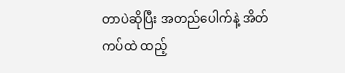တာပဲဆိုပြီး အတည်ပေါက်နဲ့ အိတ်ကပ်ထဲ ထည့်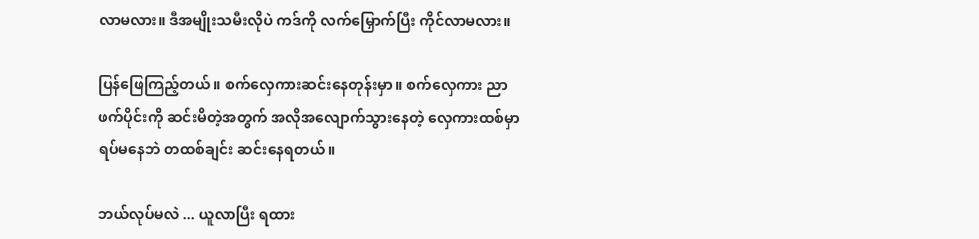လာမလား။ ဒီအမျိုးသမီးလိုပဲ ကဒ်ကို လက်မြှောက်ပြီး ကိုင်လာမလား။

ပြန်ဖြေကြည့်တယ်။ စက်လှေကားဆင်းနေတုန်းမှာ။ စက်လှေကား ညာဖက်ပိုင်းကို ဆင်းမိတဲ့အတွက် အလိုအလျောက်သွားနေတဲ့ လှေကားထစ်မှာ ရပ်မနေဘဲ တထစ်ချင်း ဆင်းနေရတယ်။

ဘယ်လုပ်မလဲ ... ယူလာပြီး ရထား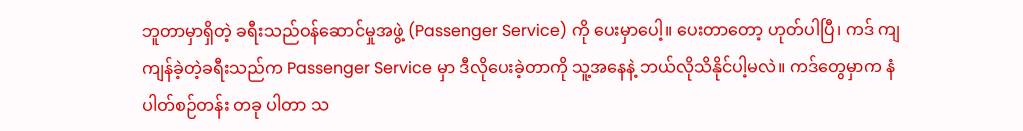ဘူတာမှာရှိတဲ့ ခရီးသည်ဝန်ဆောင်မှုအဖွဲ့ (Passenger Service) ကို ပေးမှာပေါ့။ ပေးတာတော့ ဟုတ်ပါပြီ၊ ကဒ် ကျကျန်ခဲ့တဲ့ခရီးသည်က Passenger Service မှာ ဒီလိုပေးခဲ့တာကို သူ့အနေနဲ့ ဘယ်လိုသိနိုင်ပါ့မလဲ။ ကဒ်တွေမှာက နံပါတ်စဉ်တန်း တခု ပါတာ သ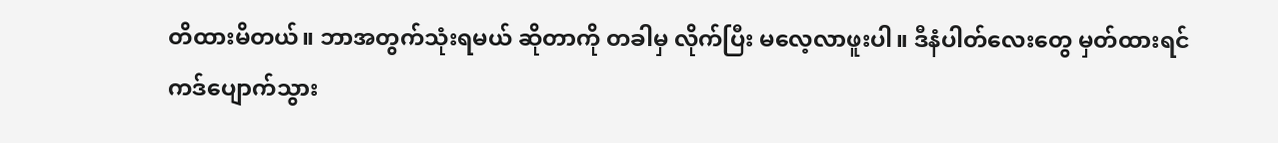တိထားမိတယ်။ ဘာအတွက်သုံးရမယ် ဆိုတာကို တခါမှ လိုက်ပြီး မလေ့လာဖူးပါ။ ဒီနံပါတ်လေးတွေ မှတ်ထားရင် ကဒ်ပျောက်သွား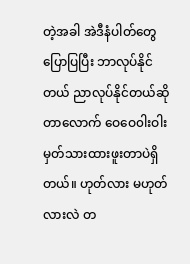တဲ့အခါ အဲဒီနံပါတ်တွေပြောပြပြီး ဘာလုပ်နိုင်တယ် ညာလုပ်နိုင်တယ်ဆိုတာလောက် ဝေဝေ၀ါးဝါး မှတ်သားထားဖူးတာပဲရှိတယ်။ ဟုတ်လား မဟုတ်လားလဲ တ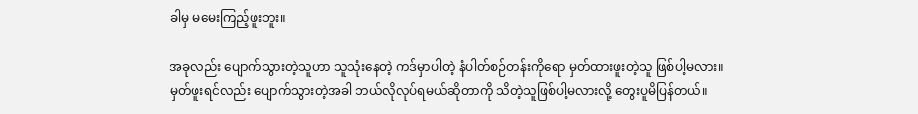ခါမှ မမေးကြည့်ဖူးဘူး။

အခုလည်း ပျောက်သွားတဲ့သူဟာ သူသုံးနေတဲ့ ကဒ်မှာပါတဲ့ နံပါတ်စဉ်တန်းကိုရော မှတ်ထားဖူးတဲ့သူ ဖြစ်ပါ့မလား။ မှတ်ဖူးရင်လည်း ပျောက်သွားတဲ့အခါ ဘယ်လိုလုပ်ရမယ်ဆိုတာကို သိတဲ့သူဖြစ်ပါ့မလားလို့ တွေးပူမိပြန်တယ်။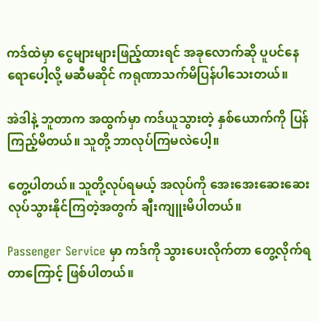ကဒ်ထဲမှာ ငွေများများဖြည့်ထားရင် အခုလောက်ဆို ပူပင်နေရောပေါ့လို့ မဆီမဆိုင် ကရုဏာသက်မိပြန်ပါသေးတယ်။

အဲဒါနဲ့ ဘူတာက အထွက်မှာ ကဒ်ယူသွားတဲ့ နှစ်ယောက်ကို ပြန်ကြည့်မိတယ်။ သူတို့ ဘာလုပ်ကြမလဲပေါ့။

တွေ့ပါတယ်။ သူတို့လုပ်ရမယ့် အလုပ်ကို အေးအေးဆေးဆေး လုပ်သွားနိုင်ကြတဲ့အတွက် ချီးကျူးမိပါတယ်။

Passenger Service မှာ ကဒ်ကို သွားပေးလိုက်တာ တွေ့လိုက်ရတာကြောင့် ဖြစ်ပါတယ်။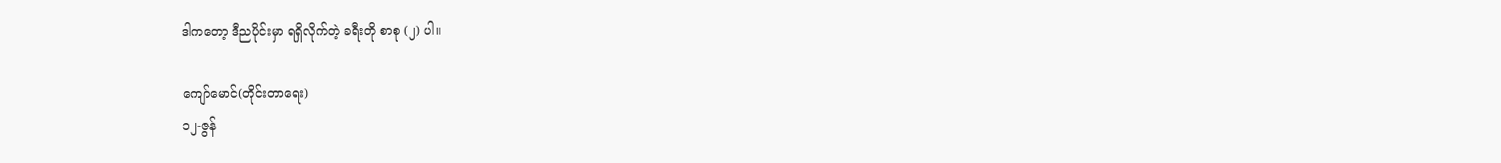ဒါကတော့ ဒီညပိုင်းမှာ ရရှိလိုက်တဲ့ ခရီးတို စာစု (၂) ပါ။

ကျော်မောင်(တိုင်းတာရေး)
၁၂-ဇွန်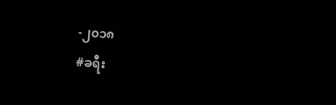-၂၀၁၈
#ခရီး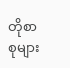တိုစာစုများ